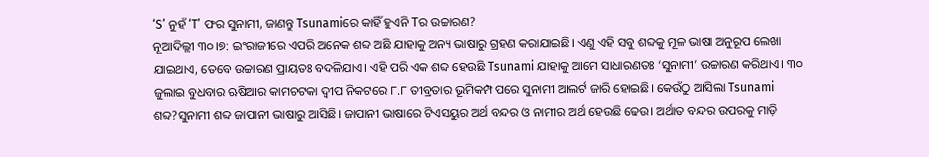‘S’ ନୁହଁ ‘T’ ଫର ସୁନାମୀ, ଜାଣନ୍ତୁ Tsunamiରେ କାହିଁ ହୁଏନି Tର ଉଚ୍ଚାରଣ?
ନୂଆଦିଲ୍ଲୀ ୩୦।୭: ଇଂରାଜୀରେ ଏପରି ଅନେକ ଶବ୍ଦ ଅଛି ଯାହାକୁ ଅନ୍ୟ ଭାଷାରୁ ଗ୍ରହଣ କରାଯାଇଛି। ଏଣୁ ଏହି ସବୁ ଶବ୍ଦକୁ ମୂଳ ଭାଷା ଅନୁରୂପ ଲେଖା ଯାଇଥାଏ, ତେବେ ଉଚ୍ଚାରଣ ପ୍ରାୟତଃ ବଦଳିଯାଏ। ଏହି ପରି ଏକ ଶବ୍ଦ ହେଉଛି Tsunami ଯାହାକୁ ଆମେ ସାଧାରଣତଃ ‘ସୁନାମୀ’ ଉଚ୍ଚାରଣ କରିଥାଏ। ୩୦ ଜୁଲାଇ ବୁଧବାର ଋଷିଆର କାମଚଟକା ଦ୍ୱୀପ ନିକଟରେ ୮.୮ ତୀବ୍ରତାର ଭୂମିକମ୍ପ ପରେ ସୁନାମୀ ଆଲର୍ଟ ଜାରି ହୋଇଛି। କେଉଁଠୁ ଆସିଲା Tsunami ଶବ୍ଦ?ସୁନାମୀ ଶବ୍ଦ ଜାପାନୀ ଭାଷାରୁ ଆସିଛି। ଜାପାନୀ ଭାଷାରେ ଟିଏସୟୁର ଅର୍ଥ ବନ୍ଦର ଓ ନାମୀର ଅର୍ଥ ହେଉଛି ଢେଉ। ଅର୍ଥାତ ବନ୍ଦର ଉପରକୁ ମାଡ଼ି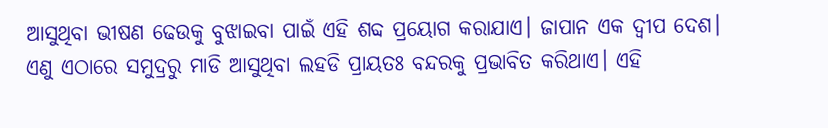ଆସୁଥିବା ଭୀଷଣ ଢେଉକୁ ବୁଝାଇବା ପାଇଁ ଏହି ଶବ୍ଦ ପ୍ରୟୋଗ କରାଯାଏ। ଜାପାନ ଏକ ଦ୍ୱୀପ ଦେଶ। ଏଣୁ ଏଠାରେ ସମୁଦ୍ରରୁ ମାଡି ଆସୁଥିବା ଲହଡି ପ୍ରାୟତଃ ବନ୍ଦରକୁ ପ୍ରଭାବିତ କରିଥାଏ। ଏହି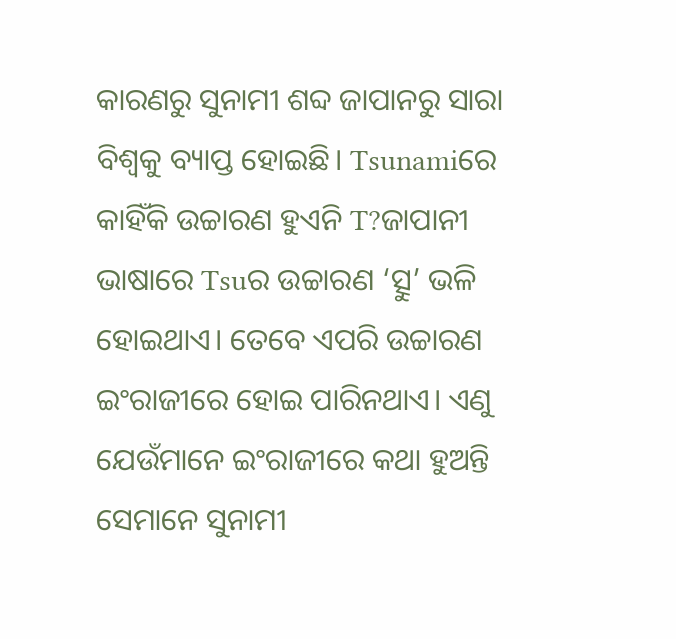କାରଣରୁ ସୁନାମୀ ଶବ୍ଦ ଜାପାନରୁ ସାରା ବିଶ୍ୱକୁ ବ୍ୟାପ୍ତ ହୋଇଛି। Tsunamiରେ କାହିଁକି ଉଚ୍ଚାରଣ ହୁଏନି T?ଜାପାନୀ ଭାଷାରେ Tsuର ଉଚ୍ଚାରଣ ‘ତ୍ସୁ’ ଭଳି ହୋଇଥାଏ। ତେବେ ଏପରି ଉଚ୍ଚାରଣ ଇଂରାଜୀରେ ହୋଇ ପାରିନଥାଏ। ଏଣୁ ଯେଉଁମାନେ ଇଂରାଜୀରେ କଥା ହୁଅନ୍ତି ସେମାନେ ସୁନାମୀ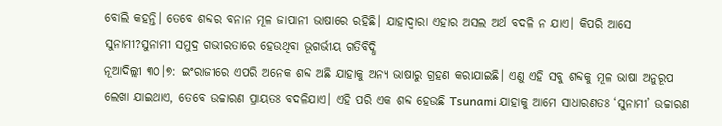ବୋଲି କହନ୍ତି। ତେବେ ଶବ୍ଦର ବନାନ ମୂଳ ଜାପାନୀ ଭାଷାରେ ରହିଛି। ଯାହାଦ୍ୱାରା ଏହାର ଅସଲ ଅର୍ଥ ବଦଳି ନ ଯାଏ। କିପରି ଆସେ ସୁନାମୀ?ସୁନାମୀ ସମୁଦ୍ର ଗଭୀରତାରେ ହେଉଥିବା ଭୂଗର୍ଭୀୟ ଗତିବିଦ୍ଧି
ନୂଆଦିଲ୍ଲୀ ୩୦।୭: ଇଂରାଜୀରେ ଏପରି ଅନେକ ଶବ୍ଦ ଅଛି ଯାହାକୁ ଅନ୍ୟ ଭାଷାରୁ ଗ୍ରହଣ କରାଯାଇଛି। ଏଣୁ ଏହି ସବୁ ଶବ୍ଦକୁ ମୂଳ ଭାଷା ଅନୁରୂପ ଲେଖା ଯାଇଥାଏ, ତେବେ ଉଚ୍ଚାରଣ ପ୍ରାୟତଃ ବଦଳିଯାଏ। ଏହି ପରି ଏକ ଶବ୍ଦ ହେଉଛି Tsunami ଯାହାକୁ ଆମେ ସାଧାରଣତଃ ‘ସୁନାମୀ’ ଉଚ୍ଚାରଣ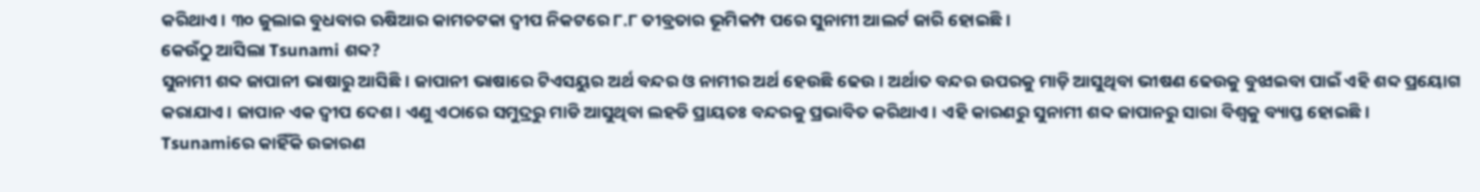କରିଥାଏ। ୩୦ ଜୁଲାଇ ବୁଧବାର ଋଷିଆର କାମଚଟକା ଦ୍ୱୀପ ନିକଟରେ ୮.୮ ତୀବ୍ରତାର ଭୂମିକମ୍ପ ପରେ ସୁନାମୀ ଆଲର୍ଟ ଜାରି ହୋଇଛି।
କେଉଁଠୁ ଆସିଲା Tsunami ଶବ୍ଦ?
ସୁନାମୀ ଶବ୍ଦ ଜାପାନୀ ଭାଷାରୁ ଆସିଛି। ଜାପାନୀ ଭାଷାରେ ଟିଏସୟୁର ଅର୍ଥ ବନ୍ଦର ଓ ନାମୀର ଅର୍ଥ ହେଉଛି ଢେଉ। ଅର୍ଥାତ ବନ୍ଦର ଉପରକୁ ମାଡ଼ି ଆସୁଥିବା ଭୀଷଣ ଢେଉକୁ ବୁଝାଇବା ପାଇଁ ଏହି ଶବ୍ଦ ପ୍ରୟୋଗ କରାଯାଏ। ଜାପାନ ଏକ ଦ୍ୱୀପ ଦେଶ। ଏଣୁ ଏଠାରେ ସମୁଦ୍ରରୁ ମାଡି ଆସୁଥିବା ଲହଡି ପ୍ରାୟତଃ ବନ୍ଦରକୁ ପ୍ରଭାବିତ କରିଥାଏ। ଏହି କାରଣରୁ ସୁନାମୀ ଶବ୍ଦ ଜାପାନରୁ ସାରା ବିଶ୍ୱକୁ ବ୍ୟାପ୍ତ ହୋଇଛି।
Tsunamiରେ କାହିଁକି ଉଚ୍ଚାରଣ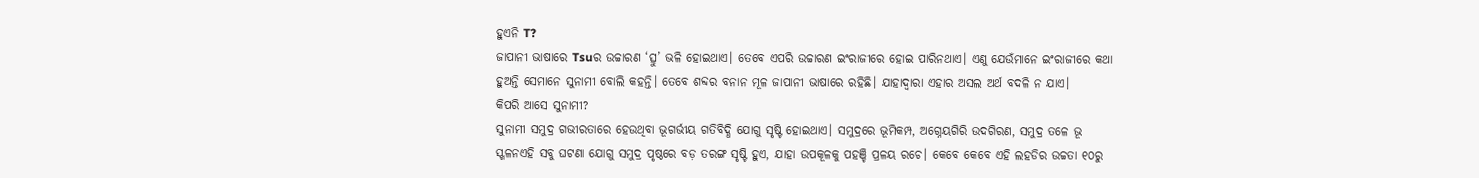ହୁଏନି T?
ଜାପାନୀ ଭାଷାରେ Tsuର ଉଚ୍ଚାରଣ ‘ତ୍ସୁ’ ଭଳି ହୋଇଥାଏ। ତେବେ ଏପରି ଉଚ୍ଚାରଣ ଇଂରାଜୀରେ ହୋଇ ପାରିନଥାଏ। ଏଣୁ ଯେଉଁମାନେ ଇଂରାଜୀରେ କଥା ହୁଅନ୍ତି ସେମାନେ ସୁନାମୀ ବୋଲି କହନ୍ତି। ତେବେ ଶବ୍ଦର ବନାନ ମୂଳ ଜାପାନୀ ଭାଷାରେ ରହିଛି। ଯାହାଦ୍ୱାରା ଏହାର ଅସଲ ଅର୍ଥ ବଦଳି ନ ଯାଏ।
କିପରି ଆସେ ସୁନାମୀ?
ସୁନାମୀ ସମୁଦ୍ର ଗଭୀରତାରେ ହେଉଥିବା ଭୂଗର୍ଭୀୟ ଗତିବିଦ୍ଧି ଯୋଗୁ ସୃଷ୍ଟି ହୋଇଥାଏ। ସମୁଦ୍ରରେ ଭୂମିକମ୍ପ, ଅଗ୍ନେୟଗିରି ଉଦଗିରଣ, ସମୁଦ୍ର ତଳେ ଭୂ ସ୍ଖଳନଏହି ସବୁ ଘଟଣା ଯୋଗୁ ସମୁଦ୍ର ପୃଷ୍ଠରେ ବଡ଼ ତରଙ୍ଗ ସୃଷ୍ଟି ହୁଏ, ଯାହା ଉପକୂଳକୁ ପହଞ୍ଚି ପ୍ରଳୟ ରଚେ। କେବେ କେବେ ଏହି ଲହଡିର ଉଚ୍ଚତା ୧୦ରୁ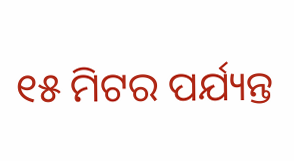୧୫ ମିଟର ପର୍ଯ୍ୟନ୍ତ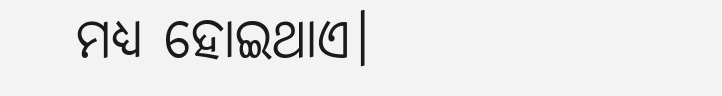ମଧ୍ୟ ହୋଇଥାଏ।